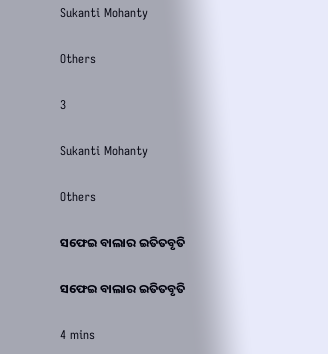Sukanti Mohanty

Others

3

Sukanti Mohanty

Others

ସଫେଇ ବାଲାର ଇତିତବୃତି

ସଫେଇ ବାଲାର ଇତିତବୃତି

4 mins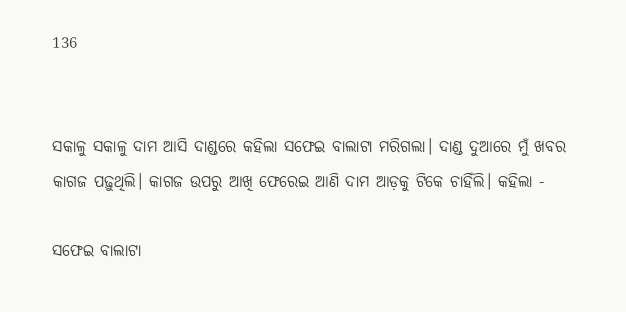136


ସକାଳୁ ସକାଳୁ ଦାମ ଆସି ଦାଣ୍ଡରେ କହିଲା ସଫେଇ ବାଲାଟା ମରିଗଲା। ଦାଣ୍ଡ ଦୁଆରେ ମୁଁ ଖବର କାଗଜ ପଢ଼ୁଥିଲି। କାଗଜ ଉପରୁ ଆଖି ଫେରେଇ ଆଣି ଦାମ ଆଡ଼କୁ ଟିକେ ଚାହିଁଲି। କହିଲା -

ସଫେଇ ବାଲାଟା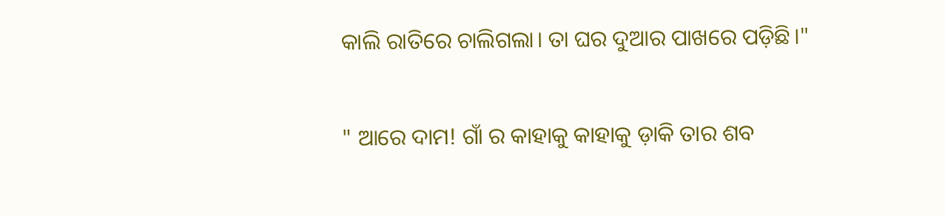କାଲି ରାତିରେ ଚାଲିଗଲା। ତା ଘର ଦୁଆର ପାଖରେ ପଡ଼ିଛି।"

" ଆରେ ଦାମ! ଗାଁ ର କାହାକୁ କାହାକୁ ଡ଼ାକି ତାର ଶବ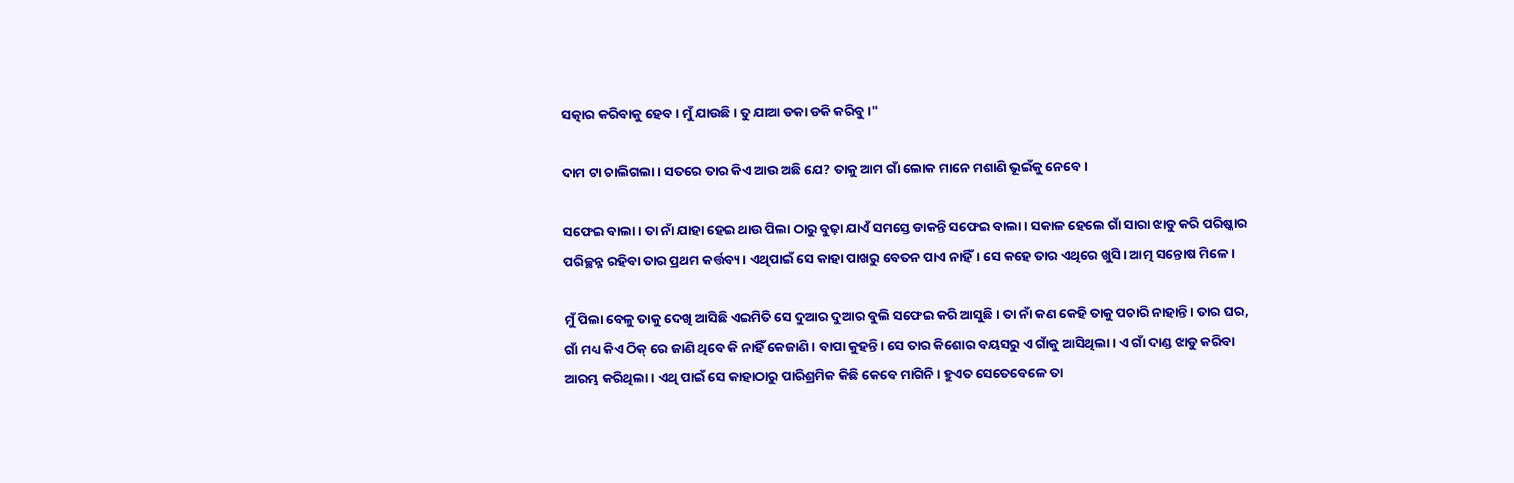ସତ୍କାର କରିବାକୁ ହେବ। ମୁଁ ଯାଉଛି। ତୁ ଯାଆ ଡକା ଡକି କରିବୁ।"

ଦାମ ଟା ଚାଲିଗଲା। ସତରେ ତାର କିଏ ଆଉ ଅଛି ଯେ? ତାକୁ ଆମ ଗାଁ ଲୋକ ମାନେ ମଶାଣି ଭୂଇଁକୁ ନେବେ।

ସଫେଇ ବାଲା। ତା ନାଁ ଯାହା ହେଇ ଥାଉ ପିଲା ଠାରୁ ବୁଢ଼ା ଯାଏଁ ସମସ୍ତେ ଡାକନ୍ତି ସଫେଇ ବାଲା। ସକାଳ ହେଲେ ଗାଁ ସାରା ଝାଡୁ କରି ପରିଷ୍କାର ପରିଚ୍ଛନ୍ନ ରହିବା ତାର ପ୍ରଥମ କର୍ତ୍ତବ୍ୟ। ଏଥିପାଇଁ ସେ କାହା ପାଖରୁ ବେତନ ପାଏ ନାହିଁ। ସେ କହେ ତାର ଏଥିରେ ଖୁସି। ଆତ୍ମ ସନ୍ତୋଷ ମିଳେ।

ମୁଁ ପିଲା ବେଳୁ ତାକୁ ଦେଖି ଆସିଛି ଏଇମିତି ସେ ଦୁଆର ଦୁଆର ବୁଲି ସଫେଇ କରି ଆସୁଛି। ତା ନାଁ କଣ କେହି ତାକୁ ପଚାରି ନାହାନ୍ତି। ତାର ଘର, ଗାଁ ମଧ୍ୟ କିଏ ଠିକ୍ ରେ ଜାଣି ଥିବେ କି ନାହିଁ କେଜାଣି। ବାପା କୁହନ୍ତି। ସେ ତାର କିଶୋର ବୟସରୁ ଏ ଗାଁକୁ ଆସିଥିଲା। ଏ ଗାଁ ଦାଣ୍ଡ ଝାଡୁ କରିବା ଆରମ୍ଭ କରିଥିଲା। ଏଥି ପାଇଁ ସେ କାହାଠାରୁ ପାରିଶ୍ରମିକ କିଛି କେବେ ମାଗିନି। ହୁଏତ ସେତେବେଳେ ତା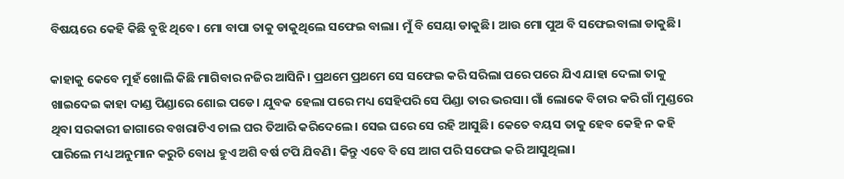ବିଷୟରେ କେହି କିଛି ବୁଝି ଥିବେ। ମୋ ବାପା ତାକୁ ଡାକୁଥିଲେ ସଫେଇ ବାଲା। ମୁଁ ବି ସେୟା ଡାକୁଛି। ଆଉ ମୋ ପୁଅ ବି ସଫେଇବାଲା ଡାକୁଛି।

କାହାକୁ କେବେ ମୁହଁ ଖୋଲି କିଛି ମାଗିବାର ନଜିର ଆସିନି। ପ୍ରଥମେ ପ୍ରଥମେ ସେ ସଫେଇ କରି ସରିଲା ପରେ ପରେ ଯିଏ ଯାହା ଦେଲା ତାକୁ ଖାଇଦେଇ କାହା ଦାଣ୍ଡ ପିଣ୍ଡାରେ ଶୋଇ ପଡେ। ଯୁବକ ହେଲା ପରେ ମଧ୍ୟ ସେହିପରି ସେ ପିଣ୍ଡା ତାର ଭରସା। ଗାଁ ଲୋକେ ବିଚାର କରି ଗାଁ ମୁଣ୍ଡରେ ଥିବା ସରକାରୀ ଜାଗାରେ ବଖରାଟିଏ ଚାଲ ଘର ତିଆରି କରିଦେଲେ। ସେଇ ଘରେ ସେ ରହି ଆସୁଛି। କେତେ ବୟସ ତାକୁ ହେବ କେହି ନ କହି ପାରିଲେ ମଧ୍ୟ ଅନୁମାନ କରୁଚି ବୋଧ ହୁଏ ଅଶି ବର୍ଷ ଟପି ଯିବଣି। କିନ୍ତୁ ଏବେ ବି ସେ ଆଗ ପରି ସଫେଇ କରି ଆସୁଥିଲା।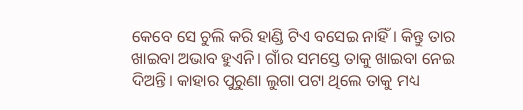କେବେ ସେ ଚୁଲି କରି ହାଣ୍ଡି ଟିଏ ବସେଇ ନାହିଁ। କିନ୍ତୁ ତାର ଖାଇବା ଅଭାବ ହୁଏନି। ଗାଁର ସମସ୍ତେ ତାକୁ ଖାଇବା ନେଇ ଦିଅନ୍ତି। କାହାର ପୁରୁଣା ଲୁଗା ପଟା ଥିଲେ ତାକୁ ମଧ୍ୟ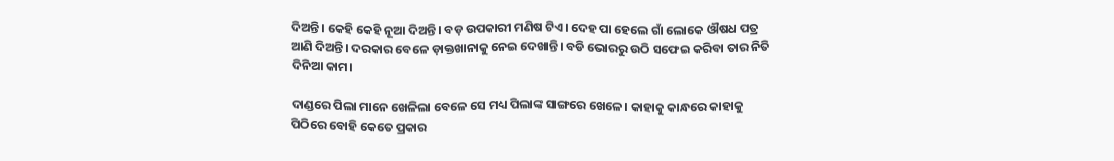ଦିଅନ୍ତି। କେହି କେହି ନୂଆ ଦିଅନ୍ତି। ବଡ଼ ଉପକାରୀ ମଣିଷ ଟିଏ। ଦେହ ପା ହେଲେ ଗାଁ ଲୋକେ ଔଷଧ ପତ୍ର ଆଣି ଦିଅନ୍ତି। ଦରକାର ବେଳେ ଡ଼ାକ୍ତଖାନାକୁ ନେଇ ଦେଖାନ୍ତି। ବଡି ଭୋରରୁ ଉଠି ସଫେଇ କରିବା ତାର ନିତି ଦିନିଆ କାମ।

ଦାଣ୍ଡରେ ପିଲା ମାନେ ଖେଳିଲା ବେଳେ ସେ ମଧ୍ୟ ପିଲାଙ୍କ ସାଙ୍ଗରେ ଖେଳେ। କାହାକୁ କାନ୍ଧରେ କାହାକୁ ପିଠିରେ ବୋହି କେତେ ପ୍ରକାର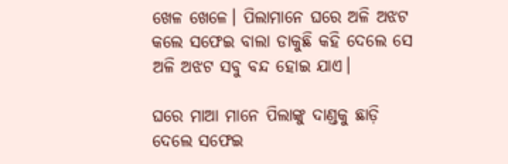ଖେଳ ଖେଳେ। ପିଲାମାନେ ଘରେ ଅଳି ଅଝଟ କଲେ ସଫେଇ ବାଲା ଡାକୁଛି କହି ଦେଲେ ସେ ଅଳି ଅଝଟ ସବୁ ବନ୍ଦ ହୋଇ ଯାଏ।

ଘରେ ମାଆ ମାନେ ପିଲାଙ୍କୁ ଦାଣ୍ଡକୁ ଛାଡ଼ି ଦେଲେ ସଫେଇ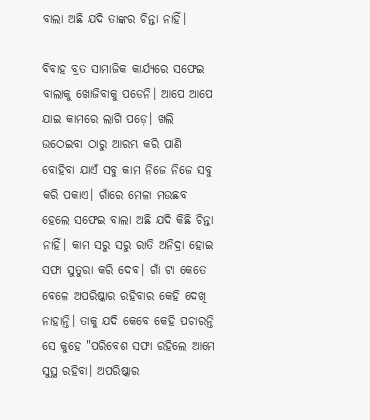ବାଲା ଅଛି ଯଦି ତାଙ୍କର ଚିନ୍ତା ନାହିଁ।

ବିବାହ ବ୍ରତ ସାମାଜିକ କାର୍ଯ୍ୟରେ ସଫେଇ ବାଲାକୁ ଖୋଜିବାକୁ ପଡେନି। ଆପେ ଆପେ ଯାଇ କାମରେ ଲାଗି ପଡ଼େ। ଖଲି ଉଠେଇବା ଠାରୁ ଆରମ୍ଭ କରି ପାଣି ବୋହିବା ଯାଏଁ ସବୁ କାମ ନିଜେ ନିଜେ ସବୁ କରି ପକାଏ। ଗାଁରେ ମେଳା ମଉଛବ ହେଲେ ସଫେଇ ବାଲା ଅଛି ଯଦି କିଛି ଚିନ୍ତା ନାହିଁ। କାମ ସରୁ ସରୁ ରାତି ଅନିଦ୍ରା ହୋଇ ସଫା ସୁତୁରା କରି ଦେବ। ଗାଁ ଟା କେତେ ବେଳେ ଅପରିଷ୍କାର ରହିବାର କେହି ଦେଖି ନାହାନ୍ତି। ତାକୁ ଯଦି କେବେ କେହି ପଚାରନ୍ତି ସେ କୁହେ "ପରିବେଶ ସଫା ରହିଲେ ଆମେ ସୁସ୍ଥ ରହିବା। ଅପରିଷ୍କାର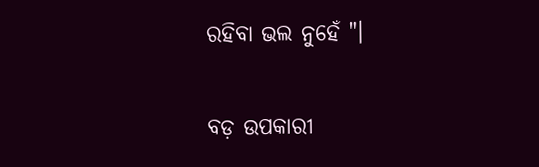ରହିବା ଭଲ ନୁହେଁ "।

ବଡ଼ ଉପକାରୀ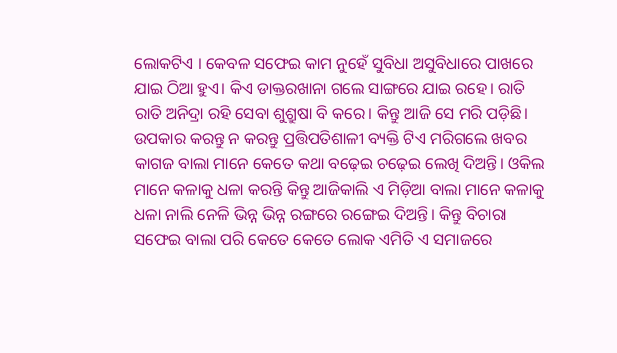ଲୋକଟିଏ । କେବଳ ସଫେଇ କାମ ନୁହେଁ ସୁବିଧା ଅସୁବିଧାରେ ପାଖରେ ଯାଇ ଠିଆ ହୁଏ। କିଏ ଡାକ୍ତରଖାନା ଗଲେ ସାଙ୍ଗରେ ଯାଇ ରହେ। ରାତି ରାତି ଅନିଦ୍ରା ରହି ସେବା ଶୁଶ୍ରୁଷା ବି କରେ। କିନ୍ତୁ ଆଜି ସେ ମରି ପଡ଼ିଛି। ଉପକାର କରନ୍ତୁ ନ କରନ୍ତୁ ପ୍ରତ୍ତିପତିଶାଳୀ ବ୍ୟକ୍ତି ଟିଏ ମରିଗଲେ ଖବର କାଗଜ ବାଲା ମାନେ କେତେ କଥା ବଢ଼େଇ ଚଢ଼େଇ ଲେଖି ଦିଅନ୍ତି। ଓକିଲ ମାନେ କଳାକୁ ଧଳା କରନ୍ତି କିନ୍ତୁ ଆଜିକାଲି ଏ ମିଡ଼ିଆ ବାଲା ମାନେ କଳାକୁ ଧଳା ନାଲି ନେଳି ଭିନ୍ନ ଭିନ୍ନ ରଙ୍ଗରେ ରଙ୍ଗେଇ ଦିଅନ୍ତି। କିନ୍ତୁ ବିଚାରା ସଫେଇ ବାଲା ପରି କେତେ କେତେ ଲୋକ ଏମିତି ଏ ସମାଜରେ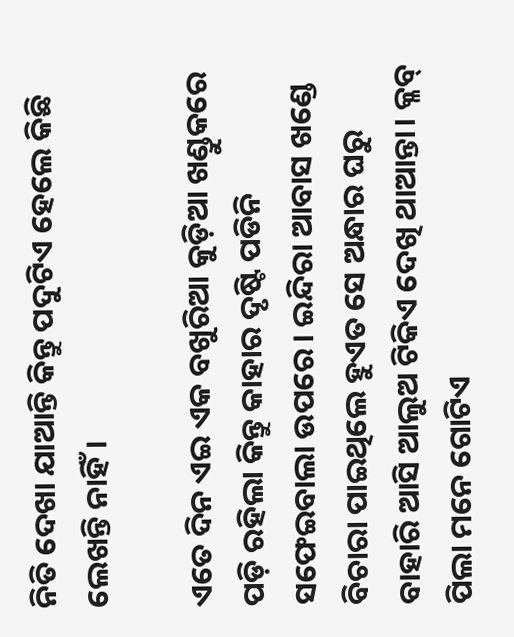ନିତି ଦେଖା ଯାଆନ୍ତି କିନ୍ତୁ ପଦୁଟିଏ ହେଲେ କିଛି ଲେଖନ୍ତି ନାହିଁ।

ଏତେ ଦିନ ଏଇ ଏକ ବଖୁରିଆ କୁଡ଼ିଆ ଖଣ୍ଡୁକରେ ପଡ଼ି ରହିଲା କିନ୍ତୁ କାହାର ଦୃଷ୍ଟି ପଡିନି ସଫେଇବାଲା ଉପରେ। ଇନ୍ଦିରା ଆବାସ ଖଣ୍ଡେ ବିଚାରା ପାଇଥିଲେ ହୁଏତ ସେ ଅନ୍ଧାର ଘରୁ ବାହାରି ଆସି ଆଲୁଅ ଟିକିଏ ଦେଖି ଥାଆନ୍ତା। କ୍ଳବ୍ ପିଲା ମନେ ଗୋଟିଏ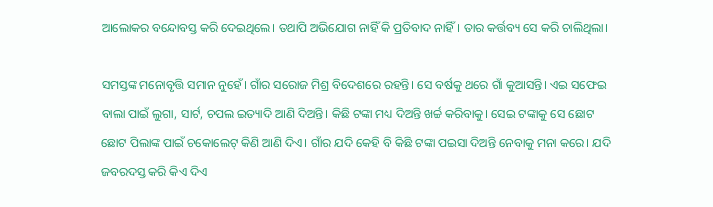ଆଲୋକର ବନ୍ଦୋବସ୍ତ କରି ଦେଇଥିଲେ। ତଥାପି ଅଭିଯୋଗ ନାହିଁ କି ପ୍ରତିବାଦ ନାହିଁ। ତାର କର୍ତ୍ତବ୍ୟ ସେ କରି ଚାଲିଥିଲା।

ସମସ୍ତଙ୍କ ମନୋବୃତ୍ତି ସମାନ ନୁହେଁ। ଗାଁର ସରୋଜ ମିଶ୍ର ବିଦେଶରେ ରହନ୍ତି। ସେ ବର୍ଷକୁ ଥରେ ଗାଁ କୁଆସନ୍ତି। ଏଇ ସଫେଇ ବାଲା ପାଇଁ ଲୁଗା, ସାର୍ଟ, ଚପଲ ଇତ୍ୟାଦି ଆଣି ଦିଅନ୍ତି। କିଛି ଟଙ୍କା ମଧ୍ୟ ଦିଅନ୍ତି ଖର୍ଚ୍ଚ କରିବାକୁ। ସେଇ ଟଙ୍କାକୁ ସେ ଛୋଟ ଛୋଟ ପିଲାଙ୍କ ପାଇଁ ଚକୋଲେଟ୍ କିଣି ଆଣି ଦିଏ। ଗାଁର ଯଦି କେହି ବି କିଛି ଟଙ୍କା ପଇସା ଦିଅନ୍ତି ନେବାକୁ ମନା କରେ। ଯଦି ଜବରଦସ୍ତ କରି କିଏ ଦିଏ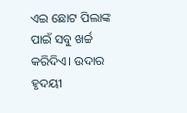ଏଇ ଛୋଟ ପିଲାଙ୍କ ପାଇଁ ସବୁ ଖର୍ଚ୍ଚ କରିଦିଏ। ଉଦାର ହୃଦୟୀ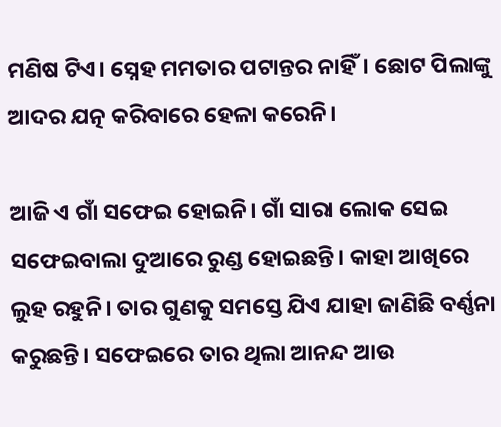ମଣିଷ ଟିଏ। ସ୍ନେହ ମମତାର ପଟାନ୍ତର ନାହିଁ। ଛୋଟ ପିଲାଙ୍କୁ ଆଦର ଯତ୍ନ କରିବାରେ ହେଳା କରେନି।

ଆଜି ଏ ଗାଁ ସଫେଇ ହୋଇନି। ଗାଁ ସାରା ଲୋକ ସେଇ ସଫେଇବାଲା ଦୁଆରେ ରୁଣ୍ଡ ହୋଇଛନ୍ତି। କାହା ଆଖିରେ ଲୁହ ରହୁନି। ତାର ଗୁଣକୁ ସମସ୍ତେ ଯିଏ ଯାହା ଜାଣିଛି ବର୍ଣ୍ଣନା କରୁଛନ୍ତି। ସଫେଇରେ ତାର ଥିଲା ଆନନ୍ଦ ଆଉ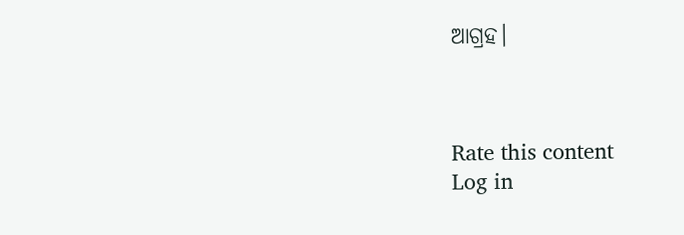ଆଗ୍ରହ।



Rate this content
Log in